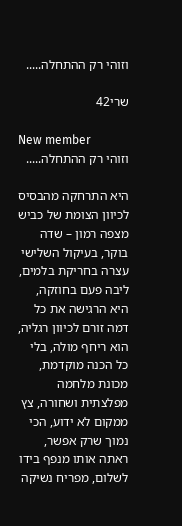וזוהי רק ההתחלה.....

שרי42

New member
וזוהי רק ההתחלה.....

היא התרחקה מהבסיס לכיוון הצומת של כביש מצפה רמון – שדה בוקר, בעיקול השלישי עצרה בחריקת בלמים, ליבה פעם בחוזקה, היא הרגישה את כל דמה זורם לכיוון רגליה, הוא ריחף מולה, בלי כל הכנה מוקדמת, מכונת מלחמה מפלצתית ושחורה, צץ ממקום לא ידוע, הכי נמוך שרק אפשר, ראתה אותו מנפף בידו לשלום, מפריח נשיקה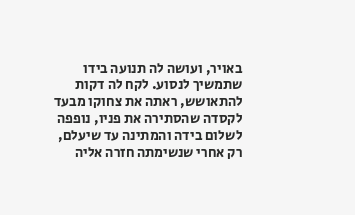באויר, ועושה לה תנועה בידו שתמשיך לנסוע. לקח לה דקות להתאושש, ראתה את צחוקו מבעד לקסדה שהסתירה את פניו, נופפה לשלום בידה והמתינה עד שיעלם, רק אחרי שנשימתה חזרה אליה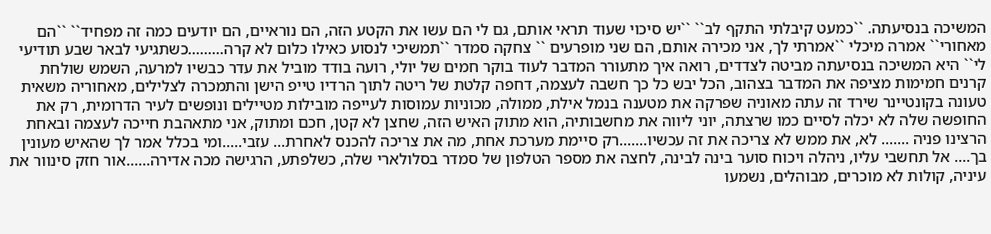המשיכה בנסיעתה. ``כמעט קיבלתי התקף לב`` ``יש סיכוי שעוד תראי אותם, גם לי הם עשו את הקטע הזה, הם נוראיים, הם יודעים כמה זה מפחיד`` ``הם מאחורי`` אמרה מיכלי ``אמרתי לך, אני מכירה אותם, הם שני מופרעים `` צחקה סמדר ``תמשיכי לנסוע כאילו כלום לא קרה.........כשתגיעי לבאר שבע תודיעי לי`` היא המשיכה בנסיעתה מביטה לצדדים, רואה איך מתעורר המדבר לעוד בוקר חמים של יולי, רועה בודד מוביל את עדר כבשיו למרעה, השמש שולחת קרנים חמימות מציפה את המדבר בצהוב, הכל יבש כל כך חשבה לעצמה, דחפה קלטת של ריטה לתוך הרדיו טייפ הישן והתמכרה לצלילים, מאחוריה משאית טעונה בקונטיינר שירד זה עתה מאוניה שפרקה את מטענה בנמל אילת, ממולה, מכוניות עמוסות לעייפה מובילות מטיילים ונופשים לעיר הדרומית, רק את החופשה שלה לא יכלה לסיים כמו שרצתה, יוני ליווה את מחשבותיה, הוא מתוק האיש הזה, שחצן לא קטן, חכם ומתוק, אני מתאהבת חייכה לעצמה ובאחת הרצינו פניה ....... לא, את ממש לא צריכה את זה עכשיו.......רק סיימת מערכת אחת, מה את צריכה להכנס לאחרת... עזבי.....ומי בכלל אמר לך שהאיש מעונין בך.... אל תחשבי עליו, ניהלה ויכוח סוער בינה לבינה, לחצה את מספר הטלפון של סמדר בסלולארי שלה, כשלפתע, הרגישה מכה אדירה......אור חזק סינוור את עיניה, קולות לא מוכרים, מבוהלים, נשמעו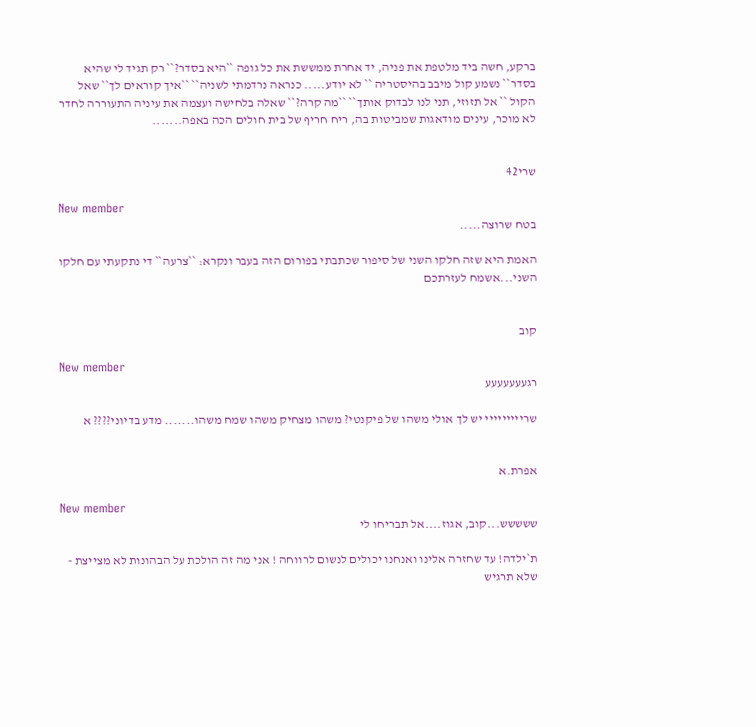ברקע, חשה ביד מלטפת את פניה, יד אחרת ממששת את כל גופה ``היא בסדר?`` רק תגיד לי שהיא בסדר`` נשמע קול מיבב בהיסטריה `` לא יודע..... כנראה נרדמתי לשניה`` ``איך קוראים לך`` שאל הקול `` אל תזוזי, תני לנו לבדוק אותך`` ``מה קרה?`` שאלה בלחישה ועצמה את עיניה התעוררה לחדר לא מוכר, עינים מודאגות שמביטות בה, ריח חריף של בית חולים הכה באפה.......


שרי42

New member
בטח שרוצה.....

האמת היא שזה חלקו השני של סיפור שכתבתי בפורום הזה בעבר ונקרא: ``צרעה`` די נתקעתי עם חלקו השני...אשמח לעזרתכם


קוב

New member
רגעעעעעעע

שרייייייייי יש לך אולי משהו של פיקנטי? משהו מצחיק משהו שמח משהו....... מדע בדיוני???? א


אפרת.א

New member
ששששש...קוב, אגוז....אל תבריחו לי

ת`ילדה! עד שחזרה אלינו ואנחנו יכולים לנשום לרווחה ! אני מה זה הולכת על הבהונות לא מצייצת - שלא תרגיש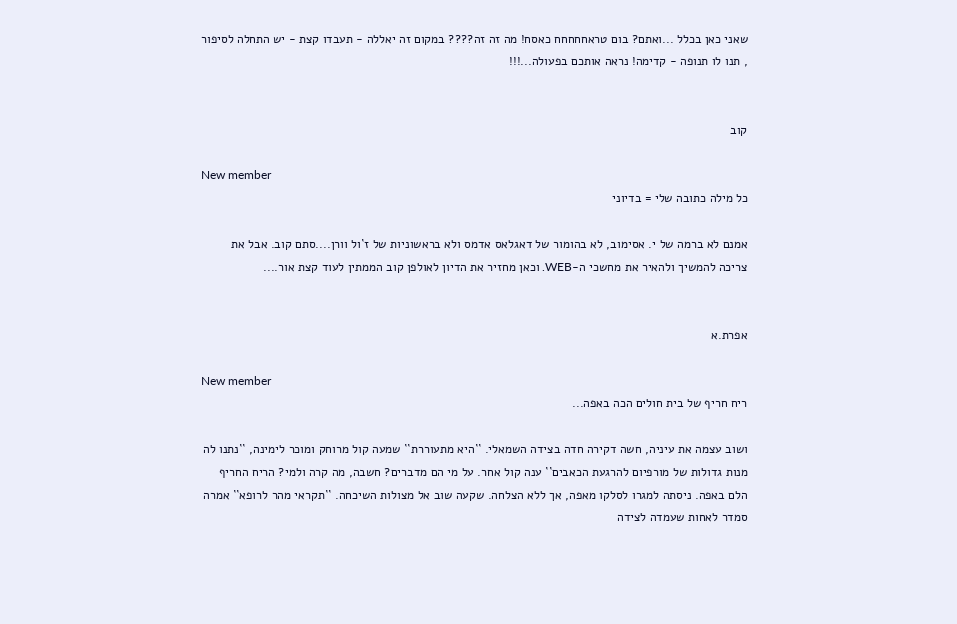שאני כאן בכלל ...ואתם? בום טראחחחחח כאסח! מה זה זה???? במקום זה יאללה - תעבדו קצת - יש התחלה לסיפור , תנו לו תנופה - קדימה! נראה אותכם בפעולה...!!!


קוב

New member
כל מילה כתובה שלי = בדיוני

אמנם לא ברמה של י. אסימוב, לא בהומור של דאגלאס אדמס ולא בראשוניות של ז`ול וורן....סתם קוב. אבל את צריכה להמשיך ולהאיר את מחשכי ה-WEB. וכאן מחזיר את הדיון לאולפן קוב הממתין לעוד קצת אור....


אפרת.א

New member
ריח חריף של בית חולים הכה באפה...

ושוב עצמה את עיניה, חשה דקירה חדה בצידה השמאלי. ``היא מתעוררת`` שמעה קול מרוחק ומוכר לימינה, ``נתנו לה מנות גדולות של מורפיום להרגעת הכאבים`` ענה קול אחר. על מי הם מדברים? חשבה, מה קרה ולמי? הריח החריף הלם באפה. ניסתה למגרו לסלקו מאפה, אך ללא הצלחה. שקעה שוב אל מצולות השיכחה. ``תקראי מהר לרופא`` אמרה סמדר לאחות שעמדה לצידה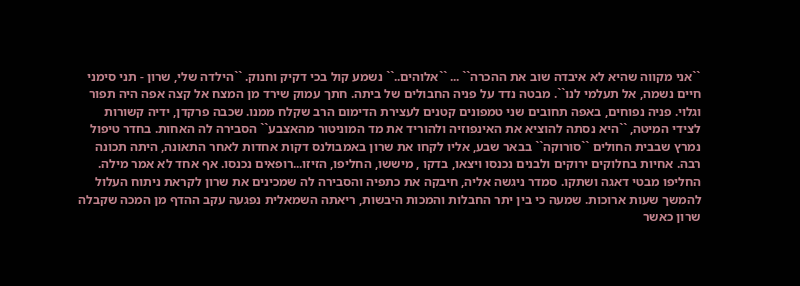``אני מקווה שהיא לא איבדה שוב את ההכרה`` ... ``אלוהים..`` נשמע קול בכי דקיק וחנוק. ``הילדה שלי, שרון - תני סימני חיים נשמה, אל תעלמי לנו``. מבטה נדד על פניה החבולים של ביתה. חתך עמוק שירד מן המצח אל קצה אפה היה תפור וגלוי. פניה נפוחים, באפה תחובים שני טמפונים קטנים לעצירת הדימום הרב שקלח ממנו. שכבה פרקדן, ידיה קשורות לצידי המיטה, ``היא נסתה להוציא את האינפוזיה ולהוריד את מד המוניטור מהאצבע`` הסבירה לה האחות. בחדר טיפול נמרץ שבבית החולים ``סורוקה`` בבאר שבע, אליו לקחו את שרון באמבולנס דקות אחדות לאחר התאונה, היתה תכונה רבה. אחיות בחלוקים ירוקים ולבנים נכנסו ויצאו, בדקו , מיששו, החליפו, הזיזו...רופאים נכנסו. אף אחד לא אמר מילה. החליפו מבטי דאגה ושתקו. סמדר ניגשה אליה, חיבקה את כתפיה והסבירה לה שמכינים את שרון לקראת ניתוח העלול להמשך שעות ארוכות. שמעה כי בין יתר החבלות והמכות היבשות, ריאתה השמאלית נפגעה עקב ההדף מן המכה שקבלה שרון כאשר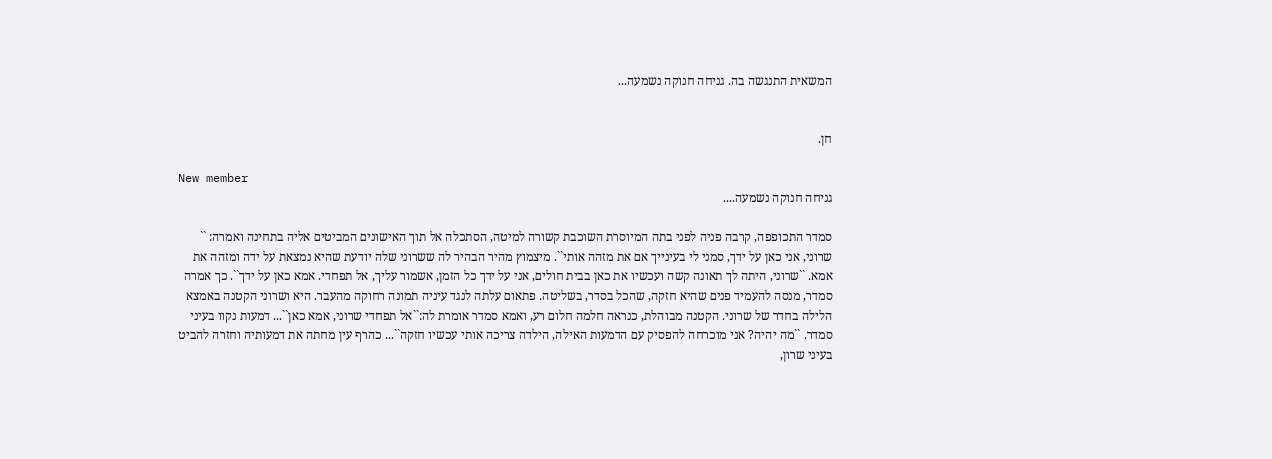המשאית התנגשה בה. גניחה חנוקה נשמעה...


חן.

New member
גניחה חנוקה נשמעה....

סמדר התכופפה, קרבה פניה לפני בתה המיוסרת השוכבת קשורה למיטה, הסתכלה אל תוך האישונים המביטים אליה בתחינה ואמרה: `` שרוני, אני כאן על ידך, סמני לי בעינייך אם את מזהה אותי``. מיצמוץ מהיר הבהיר לה ששרוני שלה יודעת שהיא נמצאת על ידה ומזהה את אמא. ``שרוני, היתה לך תאונה קשה ועכשיו את כאן בבית חולים, אני על ידך כל הזמן, אשמור עליך, אל תפחדי. אמא כאן על ידך``. כך אמרה סמדר, מנסה להעמיד פנים שהיא חזקה, שהכל בסדר, בשליטה. פתאום עלתה לנגד עיניה תמונה רחוקה מהעבר. היא ושרוני הקטנה באמצא הלילה בחדר של שרוני. הקטנה מבוהלת, כנראה חלמה חלום רע, ואמא סמדר אומרת לה:``אל תפחדי שרוני, אמא כאן``... דמעות נקוו בעיני סמדר. ``מה יהיה? אני מוכרחה להפסיק עם הדמעות האילה, הילדה צריכה אותי עכשיו חזקה``... כהרף עין מחתה את דמעותיה וחזרה להביט בעיני שרון,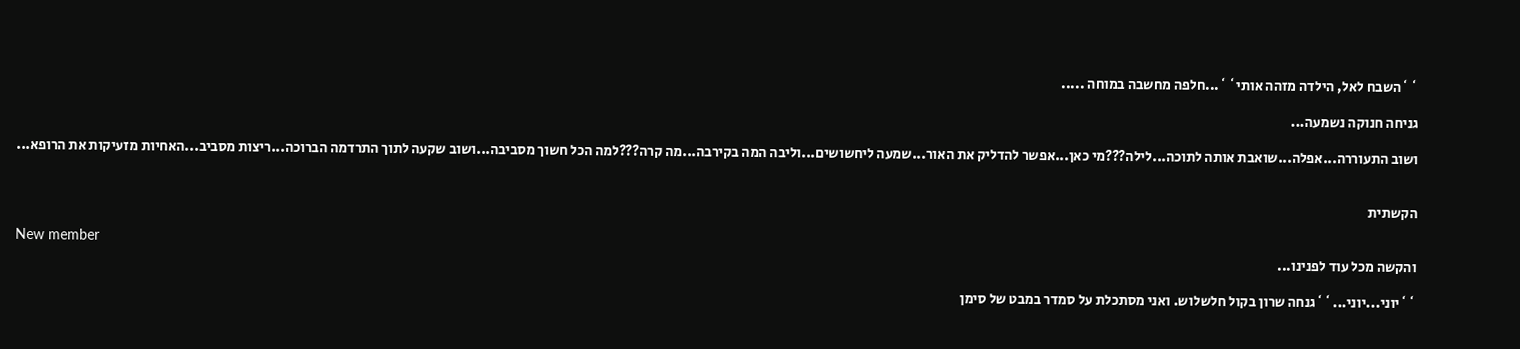``השבח לאל, הילדה מזהה אותי``...חלפה מחשבה במוחה .....

גניחה חנוקה נשמעה...

ושוב התעוררה...אפלה...שואבת אותה לתוכה...לילה???מי כאן...אפשר להדליק את האור...שמעה ליחשושים...וליבה המה בקירבה...מה קרה???למה הכל חשוך מסביבה...ושוב שקעה לתוך התרדמה הברוכה...ריצות מסביב...האחיות מזעיקות את הרופא...


הקשתית

New member
והקשה מכל עוד לפנינו...

``יוני...יוני...``גנחה שרון בקול חלשלוש. ואני מסתכלת על סמדר במבט של סימן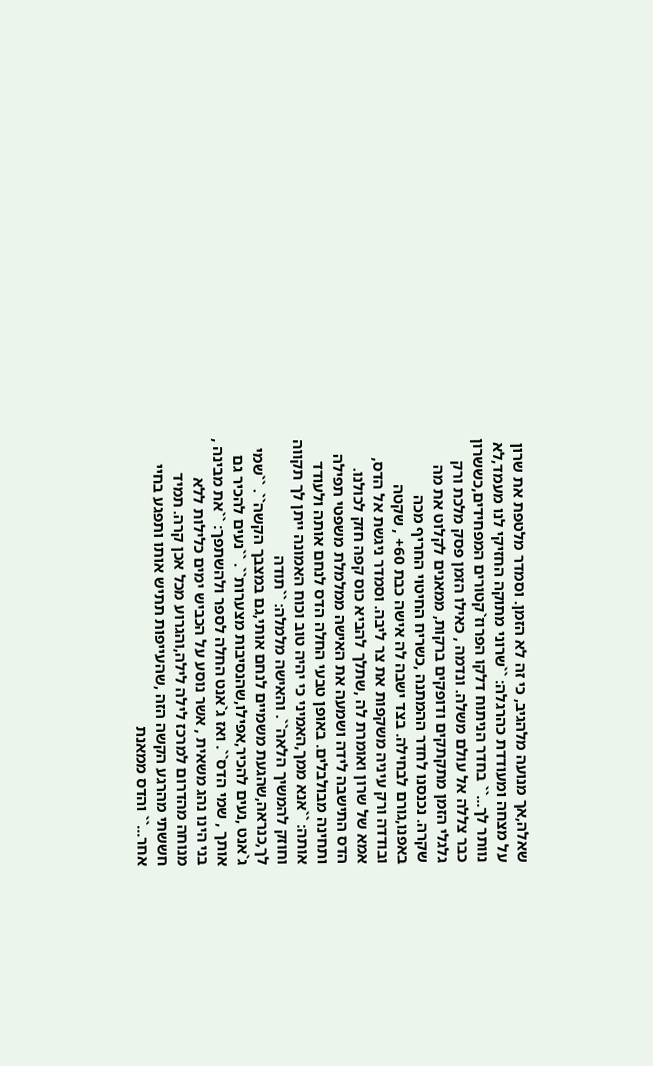שאלה,אך מנועה מלהגיב, כי זה לא הזמן. וסמדר מלטפת את שרון על מצחה ומעודדת כהרגלה: ``שרוני מתוקה החזיקי לנו מעמד,לא נוותר לך...`` בחדר הניתוח דלקו הפרוז`קטורים המפחידים,כששרון כבר צללה אל עולם משלה. ונדמה , כאילו הזמן פסק מלכת ורק גלגלי הזמן מתקתקים ודופקים ברקות, ממאנים לקלוט את מה שקרה. נכנסנו לחדר ההמתנה ,כשריח החיטוי החריף מכה באפנו,גורם לבחילה. בצד ישבה לה אישה כבת 60+ , שקטה ובודדה ורק עיניה משקפות את צר ליבה. וסמדר ניגשת אל הדס, אמא של שרון ואומרת לה ,שתלך להביא כוס קפה חזק לכולנו. הדס התישבה לידה ושמעה את האישה ממלמלת משפטי תפילה ותחינה מבולבלים. באופן טבעי החלה הדס לנחם אותה ולעודד אותה: ``אנא ממך,האמיני כי יהיה טוב וכוח האמונה ייתן לך תקווה וחוזק להמשיך הלאה``. והאישה מלמלה: ``תודה לך,כנראה,שהגעת משמיים לנחם אותי,גם במצבך הקשה``. ``שמי ג`אנט ,נעים להכיר,אפילו,שהנסיבות מצערות``. ``נעים להכיר גם אותך , שמי הדס``. ואז ג`אנט החלה לספר ולהשתפך: ``את מבינה , בני הינו נהג משאית , אשר נוסע על הכביש ימים כלילות ללא מנוחה מהדרום למרכז לילה לילה,והגרוע מכל אכן קרה. תמיד חששתי מהרגע הקשה הזה ,שהעייפות תתיש אותו ותפגע בחיי אחר...`` והדס ממאנת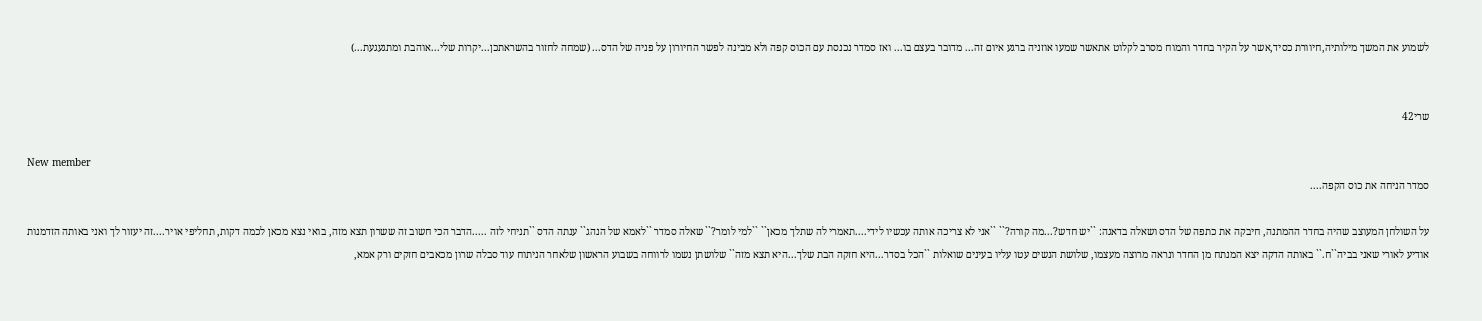לשמוע את המשך מילותיה,חיוורת כסיד,אשר על הקיר בחדר והמוח מסרב לקלוט אתאשר שמעו אוזניה ברגע איום זה... מדובר בעצם בו... ואז סמדר נכנסת עם הכוס קפה ולא מבינה לפשר החיורון על פניה של הדס... (שמחה לחזור בהשראתכן...יקרות שלי...אוהבת ומתגעגעת...)


שרי42

New member
סמדר הניחה את כוס הקפה....

על השולחן המעוצב שהיה בחדר ההמתנה, חיבקה את כתפה של הדס ושאלה בדאגה: ``יש חדש?...מה קורה?`` ``אני לא צריכה אותה עכשיו לידי....תאמרי לה שתלך מכאן`` ``למי לומר?`` שאלה סמדר ``לאמא של הנהג`` ענתה הדס ``תניחי לזה .....הדבר הכי חשוב זה ששרון תצא מזה, בואי נצא מכאן לכמה דקות, תחליפי אויר....זה יעזור לך ואני באותה הזדמנות אודיע לאורי שאני בביה``ח.`` באותה הדקה יצא המנתח מן החדר ונראה מרוצה מעצמו, שלושת הנשים עטו עליו בעינים שואלות ``הכל בסדר...היא חזקה הבת שלך...היא תצא מזה`` שלושתן נשמו לרווחה בשבוע הראשון שלאחר הניתוח עוד סבלה שרון מכאבים חזקים ורק אמא,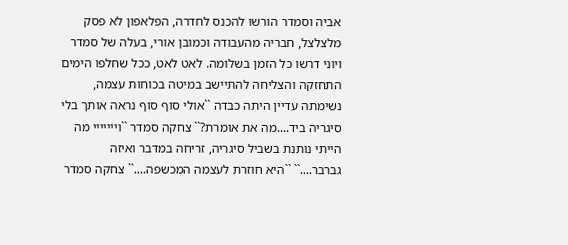אביה וסמדר הורשו להכנס לחדרה, הפלאפון לא פסק מלצלצל, חבריה מהעבודה וכמובן אורי, בעלה של סמדר ויוני דרשו כל הזמן בשלומה. לאט לאט, ככל שחלפו הימים התחזקה והצליחה להתיישב במיטה בכוחות עצמה, נשימתה עדיין היתה כבדה ``אולי סוף סוף נראה אותך בלי סיגריה ביד....מה את אומרת?`` צחקה סמדר ``וייייייי מה הייתי נותנת בשביל סיגריה, זריחה במדבר ואיזה גברבר....`` ``היא חוזרת לעצמה המכשפה....`` צחקה סמדר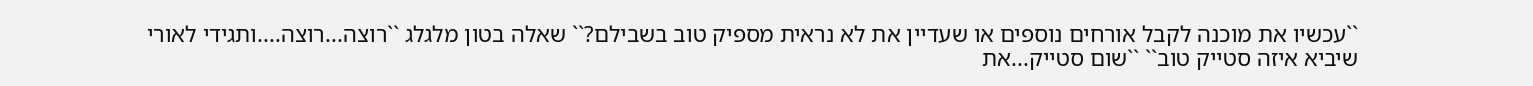``עכשיו את מוכנה לקבל אורחים נוספים או שעדיין את לא נראית מספיק טוב בשבילם?`` שאלה בטון מלגלג ``רוצה...רוצה....ותגידי לאורי שיביא איזה סטייק טוב`` ``שום סטייק...את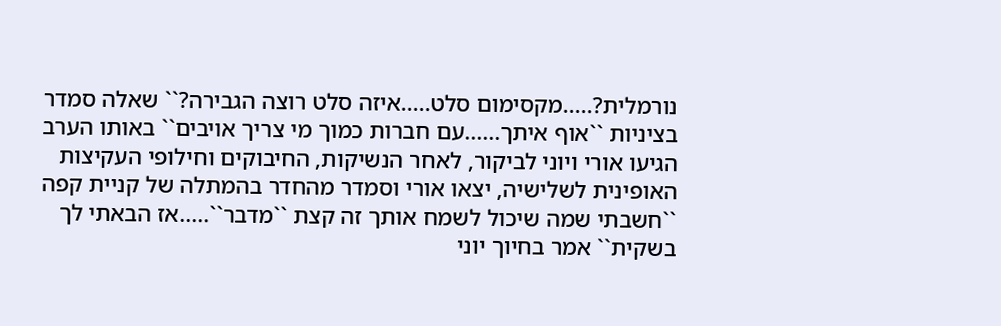נורמלית?.....מקסימום סלט.....איזה סלט רוצה הגבירה?`` שאלה סמדר בציניות ``אוף איתך......עם חברות כמוך מי צריך אויבים`` באותו הערב הגיעו אורי ויוני לביקור, לאחר הנשיקות, החיבוקים וחילופי העקיצות האופינית לשלישיה, יצאו אורי וסמדר מהחדר בהמתלה של קניית קפה ``חשבתי שמה שיכול לשמח אותך זה קצת ``מדבר``.....אז הבאתי לך בשקית`` אמר בחיוך יוני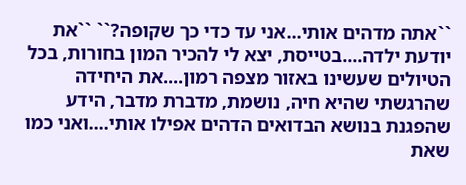``אתה מדהים אותי...אני עד כדי כך שקופה?`` ``את יודעת ילדה....בטייסת, יצא לי להכיר המון בחורות, בכל הטיולים שעשינו באזור מצפה רמון....את היחידה שהרגשתי שהיא חיה, נושמת, מדברת מדבר, הידע שהפגנת בנושא הבדואים הדהים אפילו אותי....ואני כמו שאת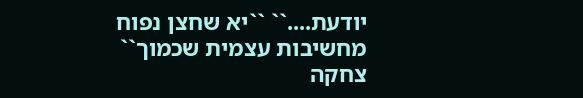יודעת....`` ``יא שחצן נפוח מחשיבות עצמית שכמוך`` צחקה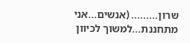שרון......... (אנשים...אני מתחננת...למשוך לכיוון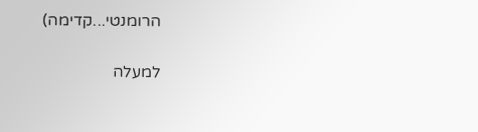הרומנטי...קדימה)

למעלה